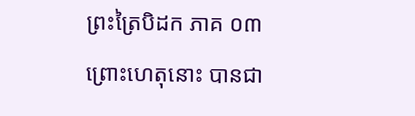ព្រះត្រៃបិដក ភាគ ០៣
ព្រោះហេតុនោះ បានជា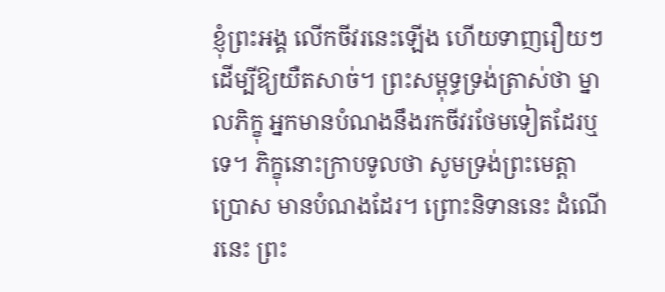ខ្ញុំព្រះអង្គ លើកចីវរនេះឡើង ហើយទាញរឿយៗ ដើម្បីឱ្យយឺតសាច់។ ព្រះសម្ពុទ្ធទ្រង់ត្រាស់ថា ម្នាលភិក្ខុ អ្នកមានបំណងនឹងរកចីវរថែមទៀតដែរឬទេ។ ភិក្ខុនោះក្រាបទូលថា សូមទ្រង់ព្រះមេត្ដាប្រោស មានបំណងដែរ។ ព្រោះនិទាននេះ ដំណើរនេះ ព្រះ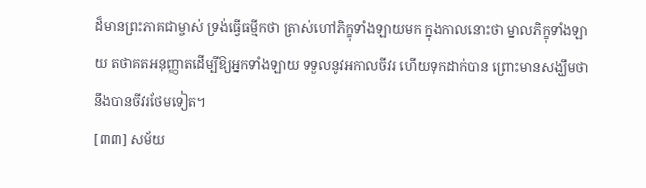ដ៏មានព្រះភាគជាម្ចាស់ ទ្រង់ធ្វើធម្មីកថា ត្រាស់ហៅភិក្ខុទាំងឡាយមក ក្នុងកាលនោះថា ម្នាលភិក្ខុទាំងឡាយ តថាគតអនុញ្ញាតដើម្បីឱ្យអ្នកទាំងឡាយ ទទួលនូវអកាលចីវរ ហើយទុកដាក់បាន ព្រោះមានសង្ឃឹមថា នឹងបានចីវរថែមទៀត។
[៣៣] សម័យ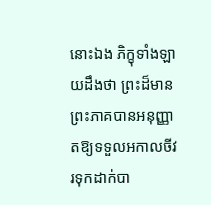នោះឯង ភិក្ខុទាំងឡាយដឹងថា ព្រះដ៏មានព្រះភាគបានអនុញ្ញាតឱ្យទទួលអកាលចីវរទុកដាក់បា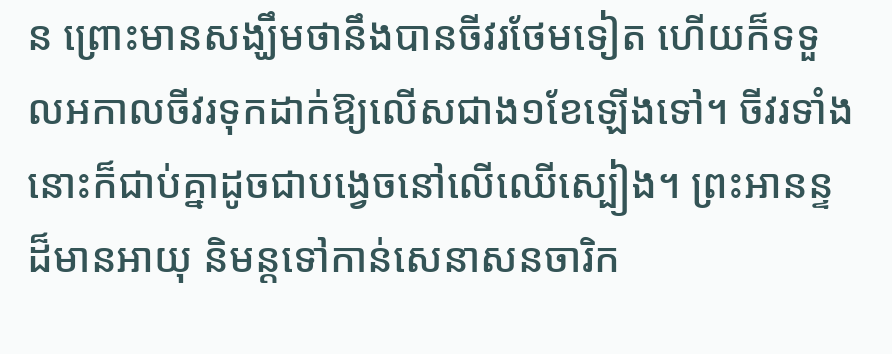ន ព្រោះមានសង្ឃឹមថានឹងបានចីវរថែមទៀត ហើយក៏ទទួលអកាលចីវរទុកដាក់ឱ្យលើសជាង១ខែឡើងទៅ។ ចីវរទាំងនោះក៏ជាប់គ្នាដូចជាបង្វេចនៅលើឈើស្បៀង។ ព្រះអានន្ទដ៏មានអាយុ និមន្ដទៅកាន់សេនាសនចារិក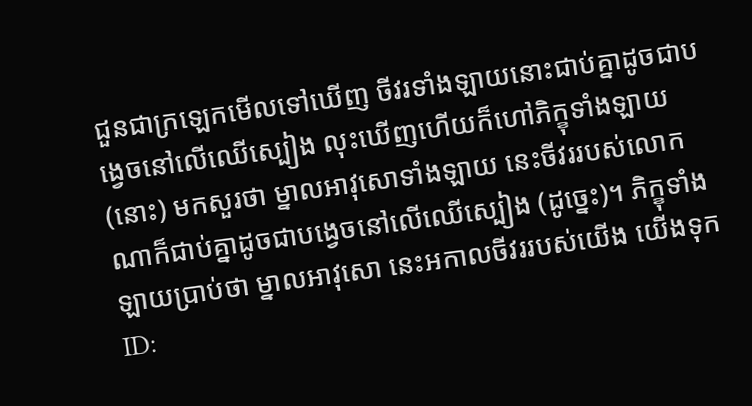ជួនជាក្រឡេកមើលទៅឃើញ ចីវរទាំងឡាយនោះជាប់គ្នាដូចជាបង្វេចនៅលើឈើស្បៀង លុះឃើញហើយក៏ហៅភិក្ខុទាំងឡាយ (នោះ) មកសួរថា ម្នាលអាវុសោទាំងឡាយ នេះចីវររបស់លោកណាក៏ជាប់គ្នាដូចជាបង្វេចនៅលើឈើស្បៀង (ដូច្នេះ)។ ភិក្ខុទាំងឡាយប្រាប់ថា ម្នាលអាវុសោ នេះអកាលចីវររបស់យើង យើងទុក
ID: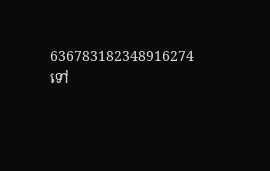636783182348916274
ទៅ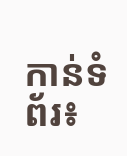កាន់ទំព័រ៖